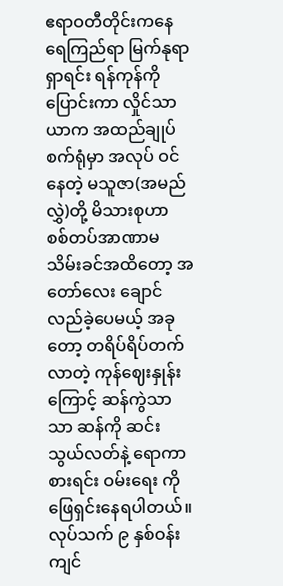ဧရာဝတီတိုင်းကနေ ရေကြည်ရာ မြက်နုရာ ရှာရင်း ရန်ကုန်ကို ပြောင်းကာ လှိုင်သာယာက အထည်ချုပ်စက်ရုံမှာ အလုပ် ဝင် နေတဲ့ မသူဇာ(အမည်လွှဲ)တို့ မိသားစုဟာ စစ်တပ်အာဏာမသိမ်းခင်အထိတော့ အတော်လေး ချောင်လည်ခဲ့ပေမယ့် အခုတော့ တရိပ်ရိပ်တက်လာတဲ့ ကုန်ဈေးနှုန်းကြောင့် ဆန်ကွဲသာသာ ဆန်ကို ဆင်းသွယ်လတ်နဲ့ ရောကာစားရင်း ဝမ်းရေး ကို ဖြေရှင်းနေရပါတယ်။
လုပ်သက် ၉ နှစ်ဝန်းကျင်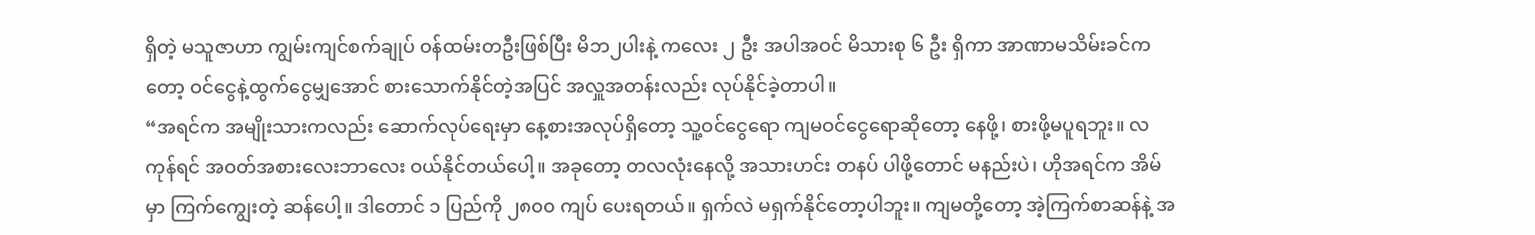ရှိတဲ့ မသူဇာဟာ ကျွမ်းကျင်စက်ချုပ် ဝန်ထမ်းတဦးဖြစ်ပြီး မိဘ၂ပါးနဲ့ ကလေး ၂ ဦး အပါအဝင် မိသားစု ၆ ဦး ရှိကာ အာဏာမသိမ်းခင်ကတော့ ဝင်ငွေနဲ့ထွက်ငွေမျှအောင် စားသောက်နိုင်တဲ့အပြင် အလှူအတန်းလည်း လုပ်နိုင်ခဲ့တာပါ။
“အရင်က အမျိုးသားကလည်း ဆောက်လုပ်ရေးမှာ နေ့စားအလုပ်ရှိတော့ သူ့ဝင်ငွေရော ကျမဝင်ငွေရောဆိုတော့ နေဖို့၊ စားဖို့မပူရဘူး။ လကုန်ရင် အဝတ်အစားလေးဘာလေး ဝယ်နိုင်တယ်ပေါ့။ အခုတော့ တလလုံးနေလို့ အသားဟင်း တနပ် ပါဖို့တောင် မနည်းပဲ၊ ဟိုအရင်က အိမ်မှာ ကြက်ကျွေးတဲ့ ဆန်ပေါ့။ ဒါတောင် ၁ ပြည်ကို ၂၈၀၀ ကျပ် ပေးရတယ်။ ရှက်လဲ မရှက်နိုင်တော့ပါဘူး။ ကျမတို့တော့ အဲ့ကြက်စာဆန်နဲ့ အ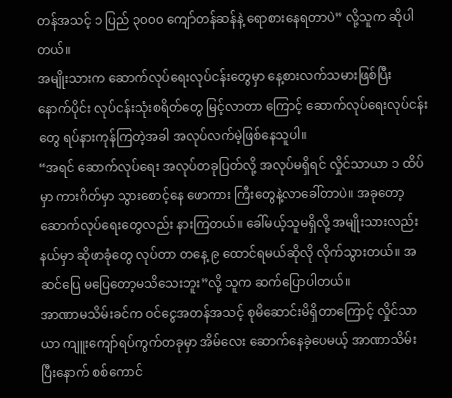တန်အသင့် ၁ ပြည် ၃၀၀၀ ကျော်တန်ဆန်နဲ့ ရောစားနေရတာပဲ” လို့သူက ဆိုပါတယ်။
အမျိုးသားက ဆောက်လုပ်ရေးလုပ်ငန်းတွေမှာ နေ့စားလက်သမားဖြစ်ပြီး နောက်ပိုင်း လုပ်ငန်းသုံးစရိတ်တွေ မြင့်လာတာ ကြောင့် ဆောက်လုပ်ရေးလုပ်ငန်းတွေ ရပ်နားကုန်ကြတဲ့အခါ အလုပ်လက်မဲ့ဖြစ်နေသူပါ။
“အရင် ဆောက်လုပ်ရေး အလုပ်တခုပြတ်လို့ အလုပ်မရှိရင် လှိုင်သာယာ ၁ ထိပ်မှာ ကားဂိတ်မှာ သွားစောင့်နေ ဖောကား ကြီးတွေနဲ့လာခေါ်တာပဲ။ အခုတော့ ဆောက်လုပ်ရေးတွေလည်း နားကြတယ်။ ခေါ်မယ့်သူမရှိလို့ အမျိုးသားလည်း နယ်မှာ ဆိုဖာခုံတွေ လုပ်တာ တနေ့ ၉ ထောင်ရမယ်ဆိုလို လိုက်သွားတယ်။ အဆင်ပြေ မပြေတော့မသိသေးဘူး”လို့ သူက ဆက်ပြောပါတယ်။
အာဏာမသိမ်းခင်က ဝင်ငွေအတန်အသင့် စုမိဆောင်းမိရှိတာကြောင့် လှိုင်သာယာ ကျူးကျော်ရပ်ကွက်တခုမှာ အိမ်လေး ဆောက်နေခဲ့ပေမယ့် အာဏာသိမ်းပြီးနောက် စစ်ကောင်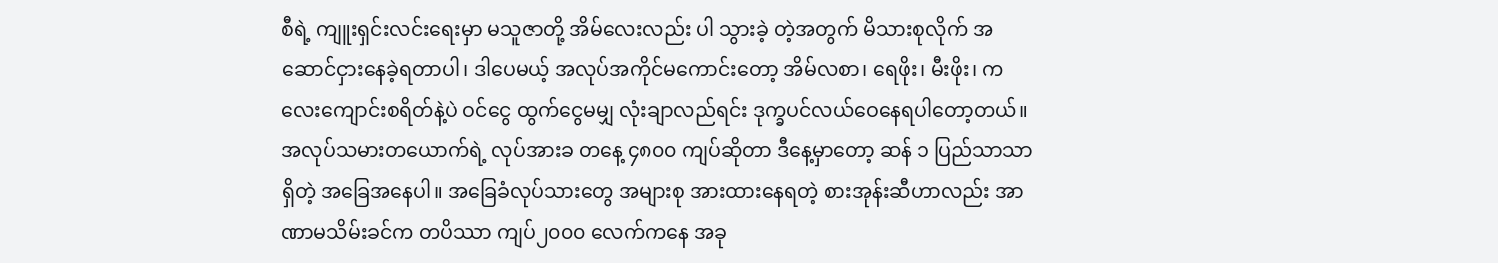စီရဲ့ ကျူးရှင်းလင်းရေးမှာ မသူဇာတို့ အိမ်လေးလည်း ပါ သွားခဲ့ တဲ့အတွက် မိသားစုလိုက် အဆောင်ငှားနေခဲ့ရတာပါ၊ ဒါပေမယ့် အလုပ်အကိုင်မကောင်းတော့ အိမ်လစာ၊ ရေဖိုး၊ မီးဖိုး၊ ကလေးကျောင်းစရိတ်နဲ့ပဲ ဝင်ငွေ ထွက်ငွေမမျှ လုံးချာလည်ရင်း ဒုက္ခပင်လယ်ဝေနေရပါတော့တယ်။
အလုပ်သမားတယောက်ရဲ့ လုပ်အားခ တနေ့ ၄၈၀၀ ကျပ်ဆိုတာ ဒီနေ့မှာတော့ ဆန် ၁ ပြည်သာသာ ရှိတဲ့ အခြေအနေပါ။ အခြေခံလုပ်သားတွေ အများစု အားထားနေရတဲ့ စားအုန်းဆီဟာလည်း အာဏာမသိမ်းခင်က တပိဿာ ကျပ်၂၀၀၀ လေက်ကနေ အခု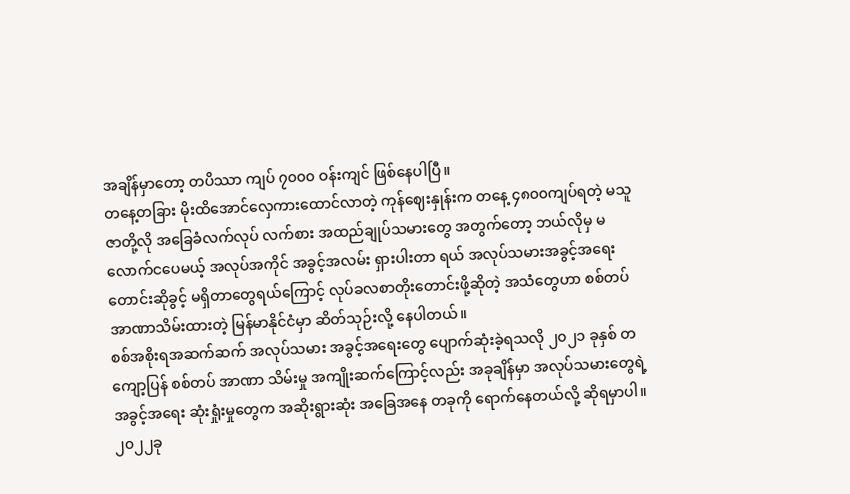အချိန်မှာတော့ တပိဿာ ကျပ် ၇၀၀၀ ဝန်းကျင် ဖြစ်နေပါပြီ။
တနေ့တခြား မိုးထိအောင်လှေကားထောင်လာတဲ့ ကုန်ဈေးနှုန်းက တနေ့ ၄၈၀၀ကျပ်ရတဲ့ မသူဇာတို့လို အခြေခံလက်လုပ် လက်စား အထည်ချုပ်သမားတွေ အတွက်တော့ ဘယ်လိုမှ မလောက်ငပေမယ့် အလုပ်အကိုင် အခွင့်အလမ်း ရှားပါးတာ ရယ် အလုပ်သမားအခွင့်အရေး တောင်းဆိုခွင့် မရှိတာတွေရယ်ကြောင့် လုပ်ခလစာတိုးတောင်းဖို့ဆိုတဲ့ အသံတွေဟာ စစ်တပ်အာဏာသိမ်းထားတဲ့ မြန်မာနိုင်ငံမှာ ဆိတ်သုဉ်းလို့ နေပါတယ်။
စစ်အစိုးရအဆက်ဆက် အလုပ်သမား အခွင့်အရေးတွေ ပျောက်ဆုံးခဲ့ရသလို ၂၀၂၁ ခုနှစ် တကျော့ပြန် စစ်တပ် အာဏာ သိမ်းမှု အကျိုးဆက်ကြောင့်လည်း အခုချိန်မှာ အလုပ်သမားတွေရဲ့ အခွင့်အရေး ဆုံးရှုံးမှုတွေက အဆိုးရွားဆုံး အခြေအနေ တခုကို ရောက်နေတယ်လို့ ဆိုရမှာပါ။
၂၀၂၂ခု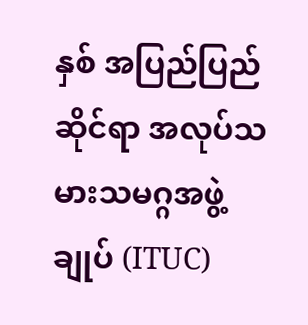နှစ် အပြည်ပြည်ဆိုင်ရာ အလုပ်သမားသမဂ္ဂအဖွဲ့ချုပ် (ITUC)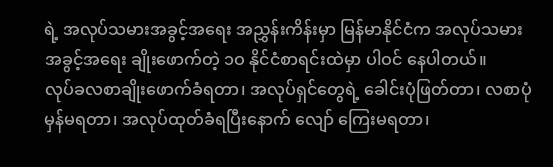ရဲ့ အလုပ်သမားအခွင့်အရေး အညွှန်းကိန်းမှာ မြန်မာနိုင်ငံက အလုပ်သမားအခွင့်အရေး ချိုးဖောက်တဲ့ ၁ဝ နိုင်ငံစာရင်းထဲမှာ ပါဝင် နေပါတယ်။
လုပ်ခလစာချိုးဖောက်ခံရတာ၊ အလုပ်ရှင်တွေရဲ့ ခေါင်းပုံဖြတ်တာ၊ လစာပုံမှန်မရတာ၊ အလုပ်ထုတ်ခံရပြီးနောက် လျော် ကြေးမရတာ၊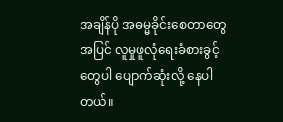အချိန်ပို အဓမ္မခိုင်းစေတာတွေအပြင် လူမှုဖူလုံရေးခံစားခွင့်တွေပါ ပျောက်ဆုံးလို့ နေပါတယ်။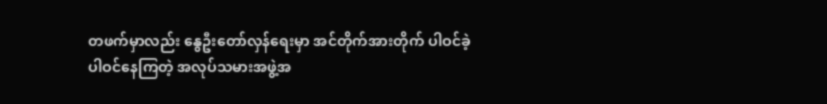တဖက်မှာလည်း နွေဦးတော်လှန်ရေးမှာ အင်တိုက်အားတိုက် ပါဝင်ခဲ့ ပါဝင်နေကြတဲ့ အလုပ်သမားအဖွဲ့အ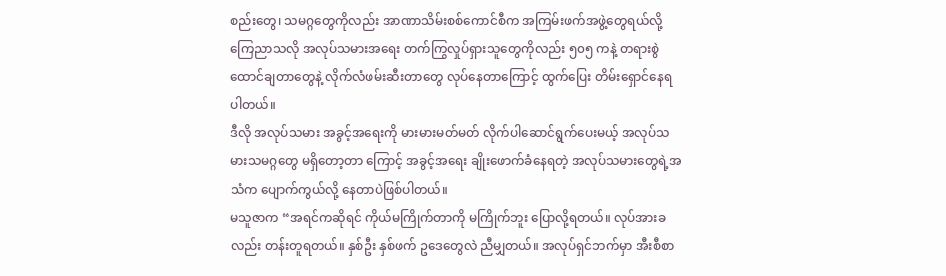စည်းတွေ၊ သမဂ္ဂတွေကိုလည်း အာဏာသိမ်းစစ်ကောင်စီက အကြမ်းဖက်အဖွဲ့တွေရယ်လို့ ကြေညာသလို အလုပ်သမားအရေး တက်ကြွလှုပ်ရှားသူတွေကိုလည်း ၅၀၅ ကနဲ့ တရားစွဲထောင်ချတာတွေနဲ့ လိုက်လံဖမ်းဆီးတာတွေ လုပ်နေတာကြောင့် ထွက်ပြေး တိမ်းရှောင်နေရပါတယ်။
ဒီလို အလုပ်သမား အခွင့်အရေးကို မားမားမတ်မတ် လိုက်ပါဆောင်ရွက်ပေးမယ့် အလုပ်သမားသမဂ္ဂတွေ မရှိတော့တာ ကြောင့် အခွင့်အရေး ချိုးဖောက်ခံနေရတဲ့ အလုပ်သမားတွေရဲ့အသံက ပျောက်ကွယ်လို့ နေတာပဲဖြစ်ပါတယ်။
မသူဇာက “အရင်ကဆိုရင် ကိုယ်မကြိုက်တာကို မကြိုက်ဘူး ပြောလို့ရတယ်။ လုပ်အားခလည်း တန်းတူရတယ်။ နှစ်ဦး နှစ်ဖက် ဥဒေတွေလဲ ညီမျှတယ်။ အလုပ်ရှင်ဘက်မှာ အီးစီစာ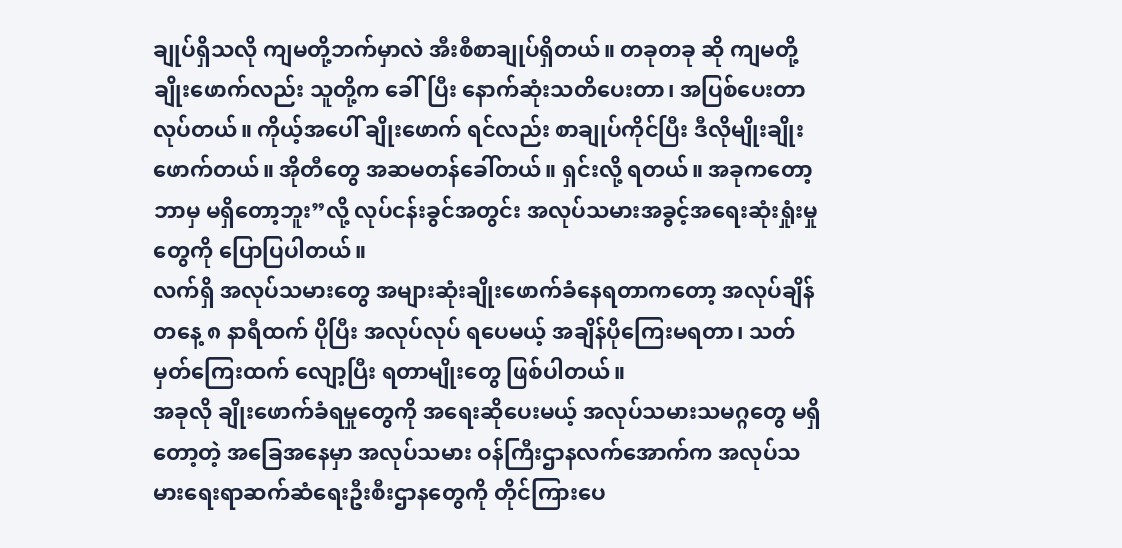ချုပ်ရှိသလို ကျမတို့ဘက်မှာလဲ အီးစီစာချုပ်ရှိတယ်။ တခုတခု ဆို ကျမတို့ချိုးဖောက်လည်း သူတို့က ခေါ်ပြီး နောက်ဆုံးသတိပေးတာ၊ အပြစ်ပေးတာ လုပ်တယ်။ ကိုယ့်အပေါ် ချိုးဖောက် ရင်လည်း စာချုပ်ကိုင်ပြီး ဒီလိုမျိုးချိုးဖောက်တယ်။ အိုတီတွေ အဆမတန်ခေါ်တယ်။ ရှင်းလို့ ရတယ်။ အခုကတော့ ဘာမှ မရှိတော့ဘူး”လို့ လုပ်ငန်းခွင်အတွင်း အလုပ်သမားအခွင့်အရေးဆုံးရှုံးမှုတွေကို ပြောပြပါတယ်။
လက်ရှိ အလုပ်သမားတွေ အများဆုံးချိုးဖောက်ခံနေရတာကတော့ အလုပ်ချိန် တနေ့ ၈ နာရီထက် ပိုပြီး အလုပ်လုပ် ရပေမယ့် အချိန်ပိုကြေးမရတာ၊ သတ်မှတ်ကြေးထက် လျော့ပြီး ရတာမျိုးတွေ ဖြစ်ပါတယ်။
အခုလို ချိုးဖောက်ခံရမှုတွေကို အရေးဆိုပေးမယ့် အလုပ်သမားသမဂ္ဂတွေ မရှိတော့တဲ့ အခြေအနေမှာ အလုပ်သမား ဝန်ကြီးဌာနလက်အောက်က အလုပ်သမားရေးရာဆက်ဆံရေးဦးစီးဌာနတွေကို တိုင်ကြားပေ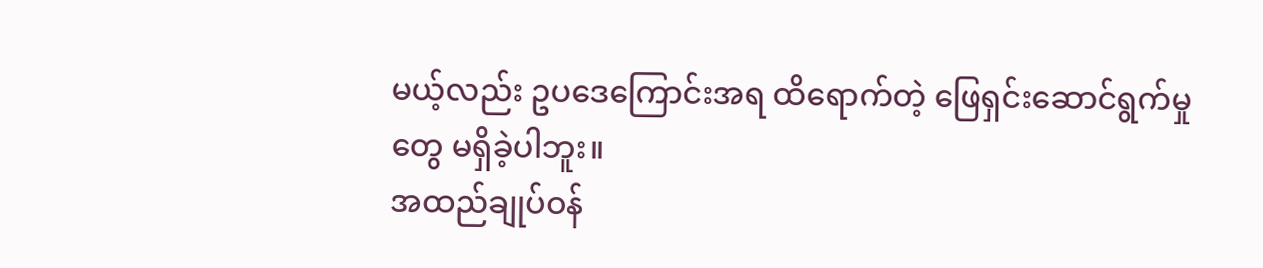မယ့်လည်း ဥပဒေကြောင်းအရ ထိရောက်တဲ့ ဖြေရှင်းဆောင်ရွက်မှုတွေ မရှိခဲ့ပါဘူး။
အထည်ချုပ်ဝန်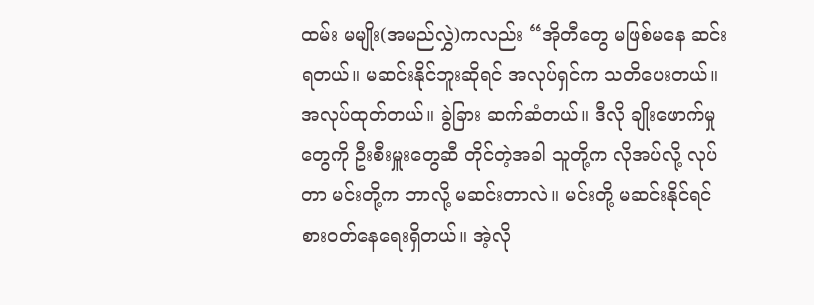ထမ်း မမျိုး(အမည်လွှဲ)ကလည်း “အိုတီတွေ မဖြစ်မနေ ဆင်းရတယ်။ မဆင်းနိုင်ဘူးဆိုရင် အလုပ်ရှင်က သတိပေးတယ်။ အလုပ်ထုတ်တယ်။ ခွဲခြား ဆက်ဆံတယ်။ ဒီလို ချိုးဖောက်မှုတွေကို ဦးစီးမှူးတွေဆီ တိုင်တဲ့အခါ သူတို့က လိုအပ်လို့ လုပ်တာ မင်းတို့က ဘာလို့ မဆင်းတာလဲ။ မင်းတို့ မဆင်းနိုင်ရင် စားဝတ်နေရေးရှိတယ်။ အဲ့လို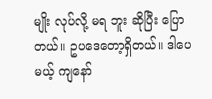မျိုး လုပ်လို့ မရ ဘူး ဆိုပြီး ပြောတယ်။ ဥပဒေတော့ရှိတယ်။ ဒါပေမယ့် ကျနော်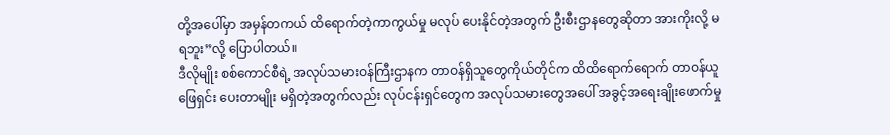တို့အပေါ်မှာ အမှန်တကယ် ထိရောက်တဲ့ကာကွယ်မှု မလုပ် ပေးနိုင်တဲ့အတွက် ဦးစီးဌာနတွေဆိုတာ အားကိုးလို့ မရဘူး”လို့ ပြောပါတယ်။
ဒီလိုမျိုး စစ်ကောင်စီရဲ့ အလုပ်သမားဝန်ကြီးဌာနက တာဝန်ရှိသူတွေကိုယ်တိုင်က ထိထိရောက်ရောက် တာဝန်ယူဖြေရှင်း ပေးတာမျိုး မရှိတဲ့အတွက်လည်း လုပ်ငန်းရှင်တွေက အလုပ်သမားတွေအပေါ် အခွင့်အရေးချိုးဖောက်မှု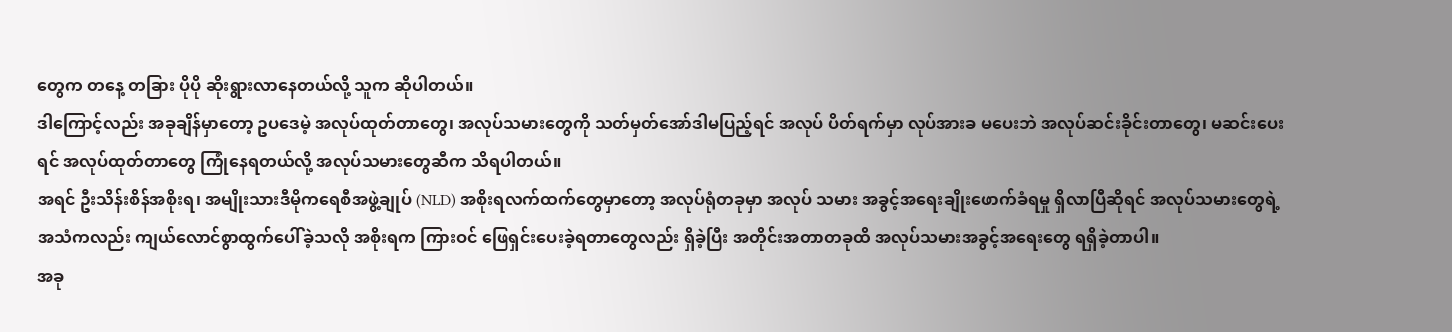တွေက တနေ့ တခြား ပိုပို ဆိုးရွားလာနေတယ်လို့ သူက ဆိုပါတယ်။
ဒါကြောင့်လည်း အခုချိန်မှာတော့ ဥပဒေမဲ့ အလုပ်ထုတ်တာတွေ၊ အလုပ်သမားတွေကို သတ်မှတ်အော်ဒါမပြည့်ရင် အလုပ် ပိတ်ရက်မှာ လုပ်အားခ မပေးဘဲ အလုပ်ဆင်းခိုင်းတာတွေ၊ မဆင်းပေးရင် အလုပ်ထုတ်တာတွေ ကြုံနေရတယ်လို့ အလုပ်သမားတွေဆီက သိရပါတယ်။
အရင် ဦးသိန်းစိန်အစိုးရ၊ အမျိုးသားဒီမိုကရေစီအဖွဲ့ချုပ် (NLD) အစိုးရလက်ထက်တွေမှာတော့ အလုပ်ရုံတခုမှာ အလုပ် သမား အခွင့်အရေးချိုးဖောက်ခံရမှု ရှိလာပြီဆိုရင် အလုပ်သမားတွေရဲ့ အသံကလည်း ကျယ်လောင်စွာထွက်ပေါ်ခဲ့သလို အစိုးရက ကြားဝင် ဖြေရှင်းပေးခဲ့ရတာတွေလည်း ရှိခဲ့ပြီး အတိုင်းအတာတခုထိ အလုပ်သမားအခွင့်အရေးတွေ ရရှိခဲ့တာပါ။
အခု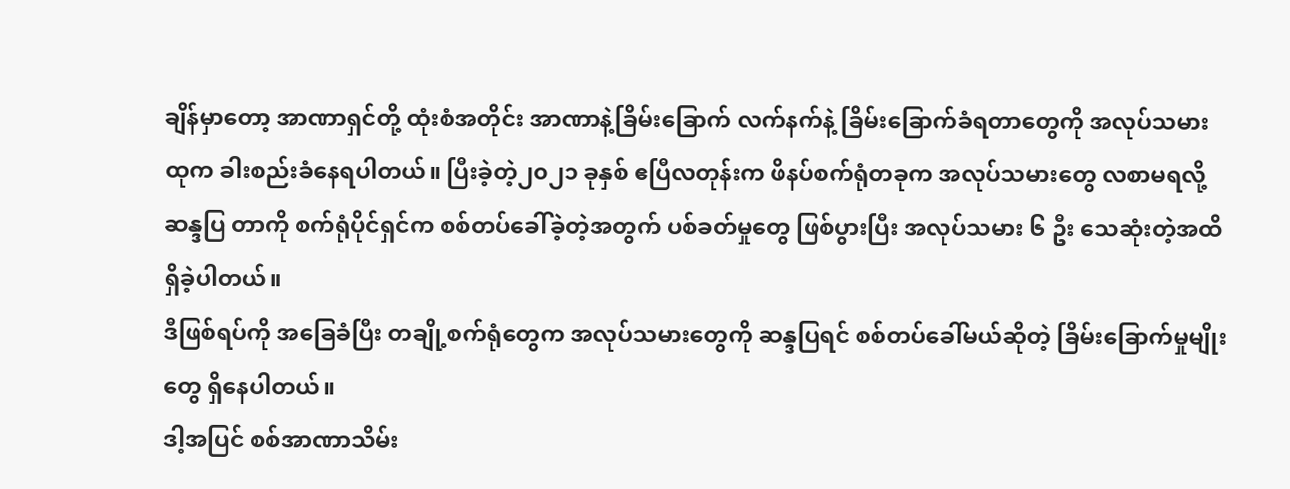ချိန်မှာတော့ အာဏာရှင်တို့ ထုံးစံအတိုင်း အာဏာနဲ့ခြိမ်းခြောက် လက်နက်နဲ့ ခြိမ်းခြောက်ခံရတာတွေကို အလုပ်သမား ထုက ခါးစည်းခံနေရပါတယ်။ ပြီးခဲ့တဲ့၂၀၂၁ ခုနှစ် ဧပြီလတုန်းက ဖိနပ်စက်ရုံတခုက အလုပ်သမားတွေ လစာမရလို့ ဆန္ဒပြ တာကို စက်ရုံပိုင်ရှင်က စစ်တပ်ခေါ်ခဲ့တဲ့အတွက် ပစ်ခတ်မှုတွေ ဖြစ်ပွားပြီး အလုပ်သမား ၆ ဦး သေဆုံးတဲ့အထိ ရှိခဲ့ပါတယ်။
ဒီဖြစ်ရပ်ကို အခြေခံပြီး တချို့စက်ရုံတွေက အလုပ်သမားတွေကို ဆန္ဒပြရင် စစ်တပ်ခေါ်မယ်ဆိုတဲ့ ခြိမ်းခြောက်မှုမျိုးတွေ ရှိနေပါတယ်။
ဒါ့အပြင် စစ်အာဏာသိမ်း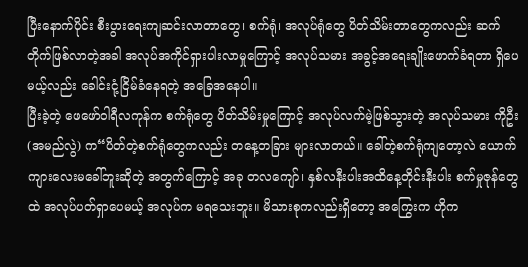ပြီးနောက်ပိုင်း စီးပွားရေးကျဆင်းလာတာတွေ၊ စက်ရုံ၊ အလုပ်ရုံတွေ ပိတ်သိမ်းတာတွေကလည်း ဆက်တိုက်ဖြစ်လာတဲ့အခါ အလုပ်အကိုင်ရှားပါးလာမှုကြောင့် အလုပ်သမား အခွင့်အရေးချိုးဖောက်ခံရတာ ရှိပေမယ့်လည်း ခေါင်းငုံ့ငြိမ်ခံနေရတဲ့ အခြေအနေပါ။
ပြီးခဲ့တဲ့ ဖေဖော်ဝါရီလကုန်က စက်ရုံတွေ ပိတ်သိမ်းမှုကြောင့် အလုပ်လက်မဲ့ဖြစ်သွားတဲ့ အလုပ်သမား ကိုဦး (အမည်လွဲ) က“ပိတ်တဲ့စက်ရုံတွေကလည်း တနေ့တခြား များလာတယ်။ ခေါ်တဲ့စက်ရုံကျတော့လဲ ယောက်ကျားလေးမခေါ်ဘူးဆိုတဲ့ အတွက်ကြောင့် အခု တလကျော်၊ နှစ်လနီးပါးအထိနေ့တိုင်းနီးပါး စက်မှုဇုန်တွေထဲ အလုပ်ပတ်ရှာပေမယ့် အလုပ်က မရသေးဘူး။ မိသားစုကလည်းရှိတော့ အကြွေးက ဟိုက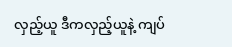လှည့်ယူ ဒီကလှည့်ယူနဲ့ ကျပ်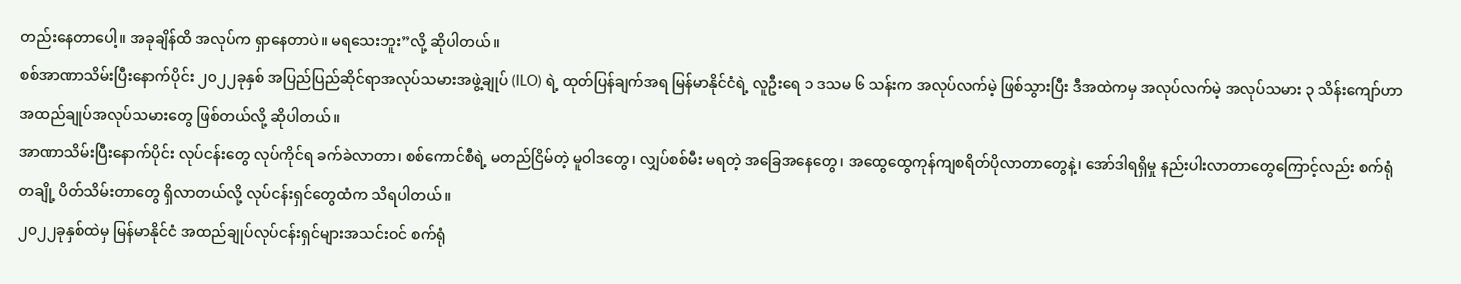တည်းနေတာပေါ့။ အခုချိန်ထိ အလုပ်က ရှာနေတာပဲ။ မရသေးဘူး”လို့ ဆိုပါတယ်။
စစ်အာဏာသိမ်းပြီးနောက်ပိုင်း ၂၀၂၂ခုနှစ် အပြည်ပြည်ဆိုင်ရာအလုပ်သမားအဖွဲ့ချုပ် (ILO) ရဲ့ ထုတ်ပြန်ချက်အရ မြန်မာနိုင်ငံရဲ့ လူဦးရေ ၁ ဒသမ ၆ သန်းက အလုပ်လက်မဲ့ ဖြစ်သွားပြီး ဒီအထဲကမှ အလုပ်လက်မဲ့ အလုပ်သမား ၃ သိန်းကျော်ဟာ အထည်ချုပ်အလုပ်သမားတွေ ဖြစ်တယ်လို့ ဆိုပါတယ်။
အာဏာသိမ်းပြီးနောက်ပိုင်း လုပ်ငန်းတွေ လုပ်ကိုင်ရ ခက်ခဲလာတာ၊ စစ်ကောင်စီရဲ့ မတည်ငြိမ်တဲ့ မူဝါဒတွေ၊ လျှပ်စစ်မီး မရတဲ့ အခြေအနေတွေ၊ အထွေထွေကုန်ကျစရိတ်ပိုလာတာတွေနဲ့၊ အော်ဒါရရှိမှု နည်းပါးလာတာတွေကြောင့်လည်း စက်ရုံ တချို့ ပိတ်သိမ်းတာတွေ ရှိလာတယ်လို့ လုပ်ငန်းရှင်တွေထံက သိရပါတယ်။
၂၀၂၂ခုနှစ်ထဲမှ မြန်မာနိုင်ငံ အထည်ချုပ်လုပ်ငန်းရှင်များအသင်းဝင် စက်ရုံ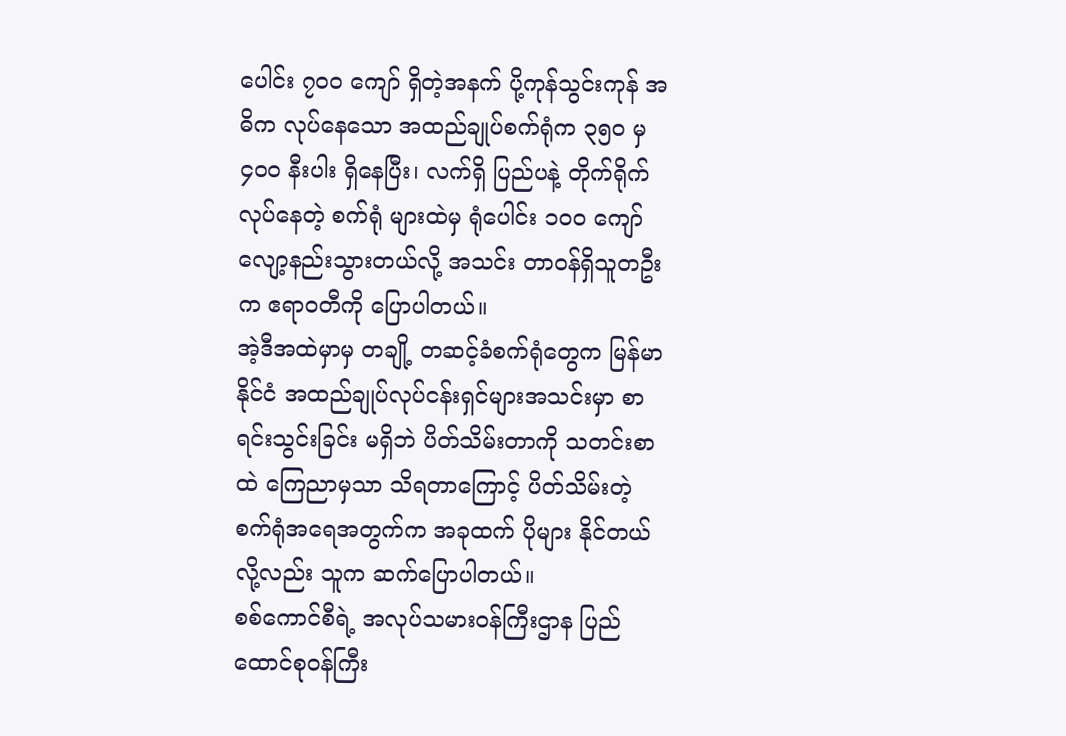ပေါင်း ၇၀၀ ကျော် ရှိတဲ့အနက် ပို့ကုန်သွင်းကုန် အဓိက လုပ်နေသော အထည်ချုပ်စက်ရုံက ၃၅၀ မှ ၄၀၀ နီးပါး ရှိနေပြီး၊ လက်ရှိ ပြည်ပနဲ့ တိုက်ရိုက်လုပ်နေတဲ့ စက်ရုံ များထဲမှ ရုံပေါင်း ၁၀၀ ကျော် လျော့နည်းသွားတယ်လို့ အသင်း တာဝန်ရှိသူတဦးက ဧရာဝတီကို ပြောပါတယ်။
အဲ့ဒီအထဲမှာမှ တချို့ တဆင့်ခံစက်ရုံတွေက မြန်မာနိုင်ငံ အထည်ချုပ်လုပ်ငန်းရှင်များအသင်းမှာ စာရင်းသွင်းခြင်း မရှိဘဲ ပိတ်သိမ်းတာကို သတင်းစာထဲ ကြေညာမှသာ သိရတာကြောင့် ပိတ်သိမ်းတဲ့ စက်ရုံအရေအတွက်က အခုထက် ပိုများ နိုင်တယ်လို့လည်း သူက ဆက်ပြောပါတယ်။
စစ်ကောင်စီရဲ့ အလုပ်သမားဝန်ကြီးဌာန ပြည်ထောင်စုဝန်ကြီး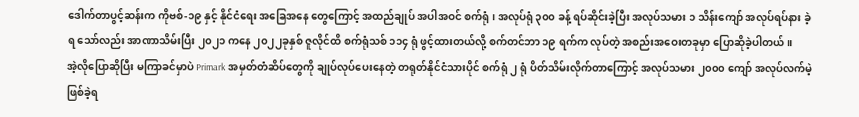ဒေါက်တာပွင့်ဆန်းက ကိုဗစ်-၁၉ နှင့် နိုင်ငံရေး အခြေအနေ တွေကြောင့် အထည်ချုပ် အပါအဝင် စက်ရုံ၊ အလုပ်ရုံ ၃၀၀ ခန့် ရပ်ဆိုင်းခဲ့ပြီး အလုပ်သမား ၁ သိန်းကျော် အလုပ်ရပ်နား ခဲ့ရ သော်လည်း အာဏာသိမ်းပြီး ၂၀၂၁ ကနေ ၂၀၂၂ခုနှစ် ဇူလိုင်ထိ စက်ရုံသစ် ၁၁၄ ရုံ ဖွင့်ထားတယ်လို့ စက်တင်ဘာ ၁၉ ရက်က လုပ်တဲ့ အစည်းအဝေးတခုမှာ ပြောဆိုခဲ့ပါတယ်။
အဲ့လိုပြောဆိုပြီး မကြာခင်မှာပဲ Primark အမှတ်တံဆိပ်တွေကို ချုပ်လုပ်ပေးနေတဲ့ တရုတ်နိုင်ငံသားပိုင် စက်ရုံ ၂ ရုံ ပိတ်သိမ်းလိုက်တာကြောင့် အလုပ်သမား ၂၀၀၀ ကျော် အလုပ်လက်မဲ့ ဖြစ်ခဲ့ရ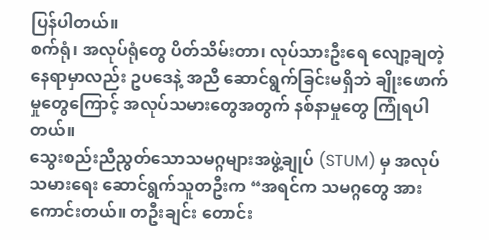ပြန်ပါတယ်။
စက်ရုံ၊ အလုပ်ရုံတွေ ပိတ်သိမ်းတာ၊ လုပ်သားဦးရေ လျော့ချတဲ့နေရာမှာလည်း ဥပဒေနဲ့ အညီ ဆောင်ရွက်ခြင်းမရှိဘဲ ချိုးဖောက်မှုတွေကြောင့် အလုပ်သမားတွေအတွက် နစ်နာမှုတွေ ကြုံရပါတယ်။
သွေးစည်းညီညွတ်သောသမဂ္ဂများအဖွဲ့ချုပ် (STUM) မှ အလုပ်သမားရေး ဆောင်ရွက်သူတဦးက “အရင်က သမဂ္ဂတွေ အားကောင်းတယ်။ တဦးချင်း တောင်း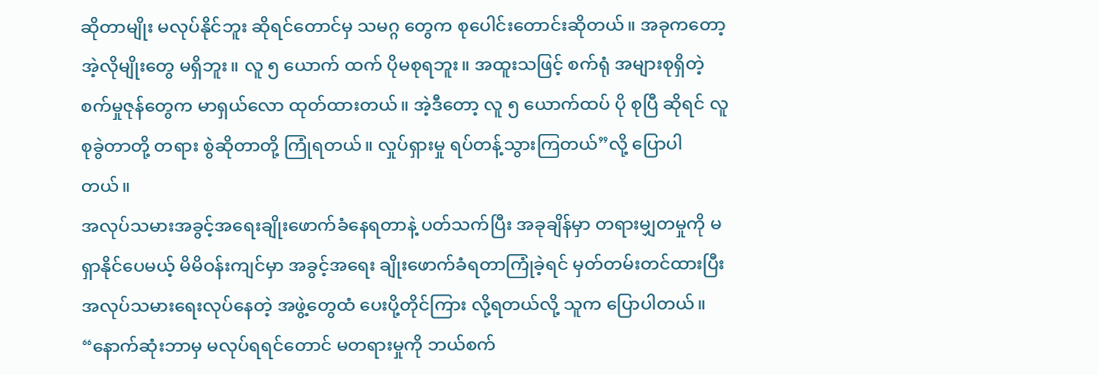ဆိုတာမျိုး မလုပ်နိုင်ဘူး ဆိုရင်တောင်မှ သမဂ္ဂ တွေက စုပေါင်းတောင်းဆိုတယ်။ အခုကတော့ အဲ့လိုမျိုးတွေ မရှိဘူး။ လူ ၅ ယောက် ထက် ပိုမစုရဘူး။ အထူးသဖြင့် စက်ရုံ အများစုရှိတဲ့ စက်မှုဇုန်တွေက မာရှယ်လော ထုတ်ထားတယ်။ အဲ့ဒီတော့ လူ ၅ ယောက်ထပ် ပို စုပြီ ဆိုရင် လူစုခွဲတာတို့ တရား စွဲဆိုတာတို့ ကြုံရတယ်။ လှုပ်ရှားမှု ရပ်တန့်သွားကြတယ်”လို့ ပြောပါတယ်။
အလုပ်သမားအခွင့်အရေးချိုးဖောက်ခံနေရတာနဲ့ ပတ်သက်ပြီး အခုချိန်မှာ တရားမျှတမှုကို မရှာနိုင်ပေမယ့် မိမိဝန်းကျင်မှာ အခွင့်အရေး ချိုးဖောက်ခံရတာကြုံခဲ့ရင် မှတ်တမ်းတင်ထားပြီး အလုပ်သမားရေးလုပ်နေတဲ့ အဖွဲ့တွေထံ ပေးပို့တိုင်ကြား လို့ရတယ်လို့ သူက ပြောပါတယ်။
“နောက်ဆုံးဘာမှ မလုပ်ရရင်တောင် မတရားမှုကို ဘယ်စက်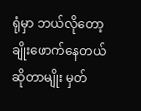ရုံမှာ ဘယ်လိုတော့ ချိုးဖောက်နေတယ်ဆိုတာမျိုး မှတ်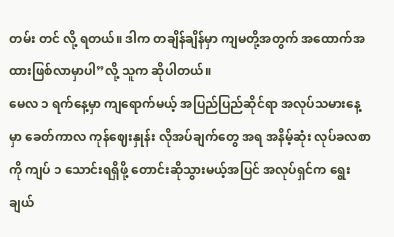တမ်း တင် လို့ ရတယ်။ ဒါက တချိန်ချိန်မှာ ကျမတို့အတွက် အထောက်အထားဖြစ်လာမှာပါ”လို့ သူက ဆိုပါတယ်။
မေလ ၁ ရက်နေ့မှာ ကျရောက်မယ့် အပြည်ပြည်ဆိုင်ရာ အလုပ်သမားနေ့မှာ ခေတ်ကာလ ကုန်ဈေးနှုန်း လိုအပ်ချက်တွေ အရ အနိမ့်ဆုံး လုပ်ခလစာကို ကျပ် ၁ သောင်းရရှိဖို့ တောင်းဆိုသွားမယ့်အပြင် အလုပ်ရှင်က ရွေးချယ်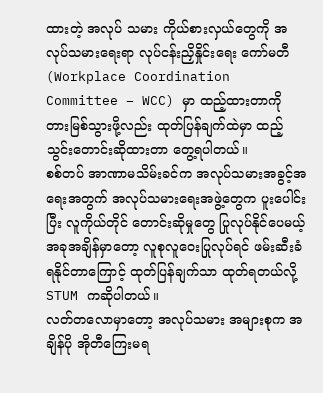ထားတဲ့ အလုပ် သမား ကိုယ်စားလှယ်တွေကို အလုပ်သမားရေးရာ လုပ်ငန်းညှိနှိုင်းရေး ကော်မတီ (Workplace Coordination Committee – WCC) မှာ ထည့်ထားတာကို တားမြစ်သွားဖို့လည်း ထုတ်ပြန်ချက်ထဲမှာ ထည့်သွင်းတောင်းဆိုထားတာ တွေ့ရပါတယ်။
စစ်တပ် အာဏာမသိမ်းခင်က အလုပ်သမားအခွင့်အရေးအတွက် အလုပ်သမားရေးအဖွဲ့တွေက ပူးပေါင်းပြီး လူကိုယ်တိုင် တောင်းဆိုမှုတွေ ပြုလုပ်နိုင်ပေမယ့် အခုအချိန်မှာတော့ လူစုလူဝေးပြုလုပ်ရင် ဖမ်းဆီးခံရနိုင်တာကြောင့် ထုတ်ပြန်ချက်သာ ထုတ်ရတယ်လို့ STUM ကဆိုပါတယ်။
လတ်တလောမှာတော့ အလုပ်သမား အများစုက အချိန်ပို အိုတီကြေးမရ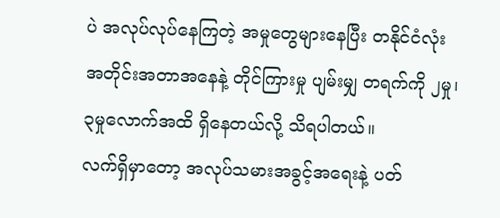ပဲ အလုပ်လုပ်နေကြတဲ့ အမှုတွေများနေပြီး တနိုင်ငံလုံး အတိုင်းအတာအနေနဲ့ တိုင်ကြားမှု ပျမ်းမျှ တရက်ကို ၂မှု၊ ၃မှုလောက်အထိ ရှိနေတယ်လို့ သိရပါတယ်။
လက်ရှိမှာတော့ အလုပ်သမားအခွင့်အရေးနဲ့ ပတ်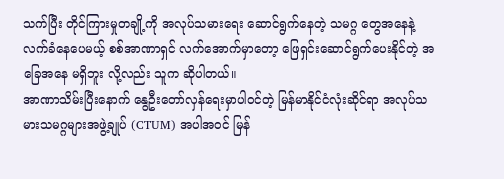သက်ပြီး တိုင်ကြားမှုတချို့ကို အလုပ်သမားရေး ဆောင်ရွက်နေတဲ့ သမဂ္ဂ တွေအနေနဲ့ လက်ခံနေပေမယ့် စစ်အာဏာရှင် လက်အောက်မှာတော့ ဖြေရှင်းဆောင်ရွက်ပေးနိုင်တဲ့ အခြေအနေ မရှိဘူး လို့လည်း သူက ဆိုပါတယ်။
အာဏာသိမ်းပြီးနောက် နွေဦးတော်လှန်ရေးမှာပါဝင်တဲ့ မြန်မာနိုင်ငံလုံးဆိုင်ရာ အလုပ်သမားသမဂ္ဂများအဖွဲ့ချုပ် (CTUM) အပါအဝင် မြန်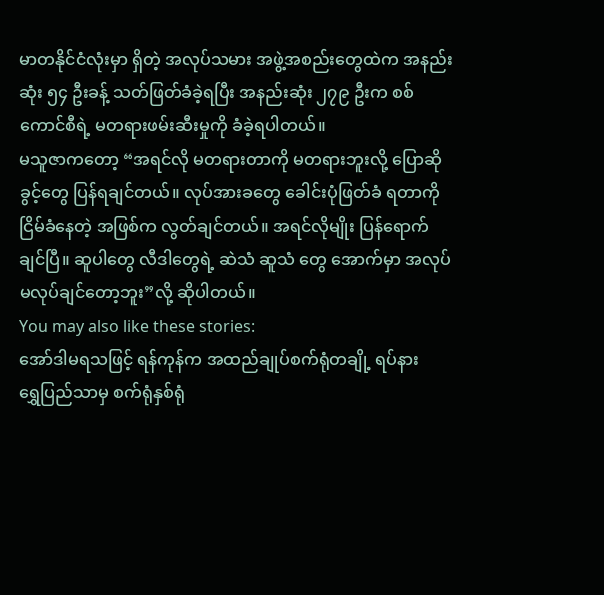မာတနိုင်ငံလုံးမှာ ရှိတဲ့ အလုပ်သမား အဖွဲ့အစည်းတွေထဲက အနည်းဆုံး ၅၄ ဦးခန့် သတ်ဖြတ်ခံခဲ့ရပြီး အနည်းဆုံး ၂၇၉ ဦးက စစ်ကောင်စီရဲ့ မတရားဖမ်းဆီးမှုကို ခံခဲ့ရပါတယ်။
မသူဇာကတော့ “အရင်လို မတရားတာကို မတရားဘူးလို့ ပြောဆိုခွင့်တွေ ပြန်ရချင်တယ်။ လုပ်အားခတွေ ခေါင်းပုံဖြတ်ခံ ရတာကို ငြိမ်ခံနေတဲ့ အဖြစ်က လွတ်ချင်တယ်။ အရင်လိုမျိုး ပြန်ရောက်ချင်ပြီ။ ဆူပါတွေ လီဒါတွေရဲ့ ဆဲသံ ဆူသံ တွေ အောက်မှာ အလုပ် မလုပ်ချင်တော့ဘူး”လို့ ဆိုပါတယ်။
You may also like these stories:
အော်ဒါမရသဖြင့် ရန်ကုန်က အထည်ချုပ်စက်ရုံတချို့ ရပ်နား
ရွှေပြည်သာမှ စက်ရုံနှစ်ရုံ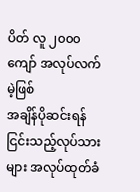ပိတ် လူ ၂၀၀၀ ကျော် အလုပ်လက်မဲ့ဖြစ်
အချိန်ပိုဆင်းရန် ငြင်းသည့်လုပ်သားများ အလုပ်ထုတ်ခံ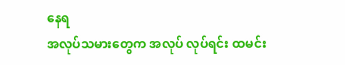နေရ
အလုပ်သမားတွေက အလုပ် လုပ်ရင်း ထမင်း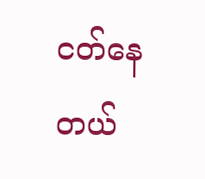ငတ်နေတယ်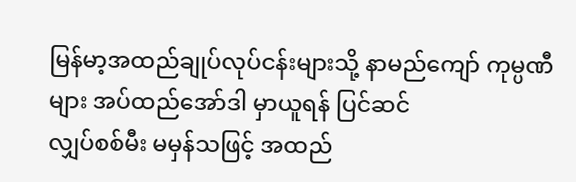မြန်မာ့အထည်ချုပ်လုပ်ငန်းများသို့ နာမည်ကျော် ကုမ္ပဏီများ အပ်ထည်အော်ဒါ မှာယူရန် ပြင်ဆင်
လျှပ်စစ်မီး မမှန်သဖြင့် အထည်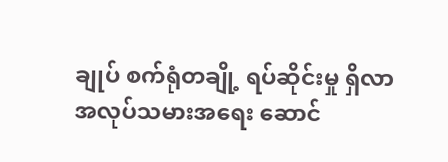ချုပ် စက်ရုံတချို့ ရပ်ဆိုင်းမှု ရှိလာ
အလုပ်သမားအရေး ဆောင်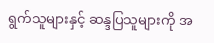ရွက်သူများနှင့် ဆန္ဒပြသူများကို အ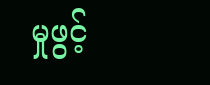မှုဖွင့်